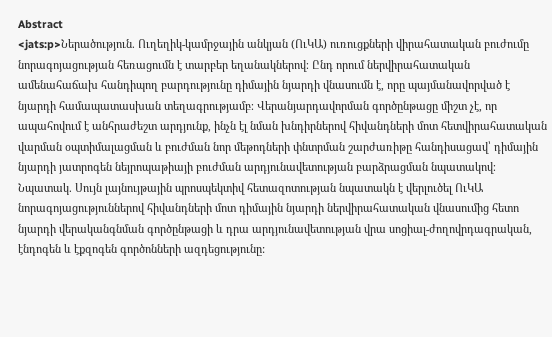Abstract
<jats:p>Ներածություն. Ուղեղիկ-կամրջային անկյան (ՈւԿԱ) ուռուցքների վիրահատական բուժումը նորագոյացության հեռացումն է տարբեր եղանակներով։ Ընդ որում ներվիրահատական ամենահաճախ հանդիպող բարդությունը դիմային նյարդի վնասումն է, որը պայմանավորված է նյարդի համապատասխան տեղագրությամբ։ Վերանյարդավորման գործընթացը միշտ չէ, որ ապահովում է անհրաժեշտ արդյունք, ինչն էլ նման խնդիրներով հիվանդների մոտ հետվիրահատական վարման օպտիմալացման և բուժման նոր մեթոդների փնտրման շարժառիթը հանդիսացավ՝ դիմային նյարդի յատրոգեն նեյրոպաթիայի բուժման արդյունավետության բարձրացման նպատակով։ Նպատակ. Սույն լայնույթային պրոսպեկտիվ հետազոտության նպատակն է վերլուծել ՈւԿԱ նորագոյացություններով հիվանդների մոտ դիմային նյարդի ներվիրահատական վնասումից հետո նյարդի վերականգնման գործընթացի և դրա արդյունավետության վրա սոցիալ-ժողովրդագրական, էնդոգեն և էքզոգեն գործոնների ազդեցությունը: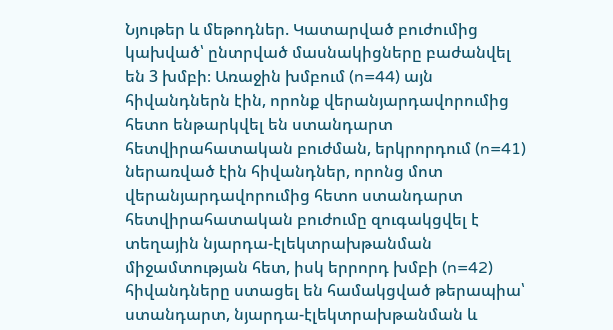Նյութեր և մեթոդներ. Կատարված բուժումից կախված՝ ընտրված մասնակիցները բաժանվել են 3 խմբի։ Առաջին խմբում (n=44) այն հիվանդներն էին, որոնք վերանյարդավորումից հետո ենթարկվել են ստանդարտ հետվիրահատական բուժման, երկրորդում (n=41) ներառված էին հիվանդներ, որոնց մոտ վերանյարդավորումից հետո ստանդարտ հետվիրահատական բուժումը զուգակցվել է տեղային նյարդա-էլեկտրախթանման միջամտության հետ, իսկ երրորդ խմբի (n=42) հիվանդները ստացել են համակցված թերապիա՝ ստանդարտ, նյարդա-էլեկտրախթանման և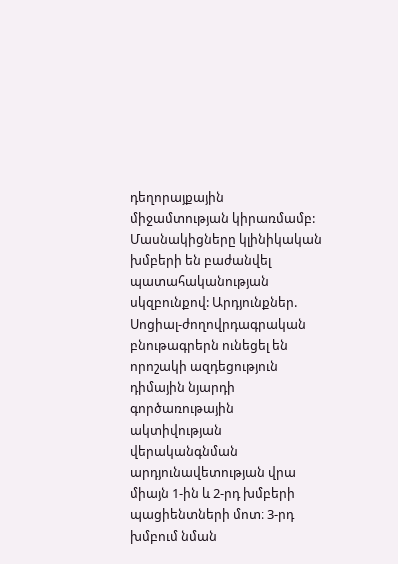դեղորայքային միջամտության կիրառմամբ: Մասնակիցները կլինիկական խմբերի են բաժանվել պատահականության սկզբունքով: Արդյունքներ. Սոցիալ-ժողովրդագրական բնութագրերն ունեցել են որոշակի ազդեցություն դիմային նյարդի գործառութային ակտիվության վերականգնման արդյունավետության վրա միայն 1-ին և 2-րդ խմբերի պացիենտների մոտ։ 3-րդ խմբում նման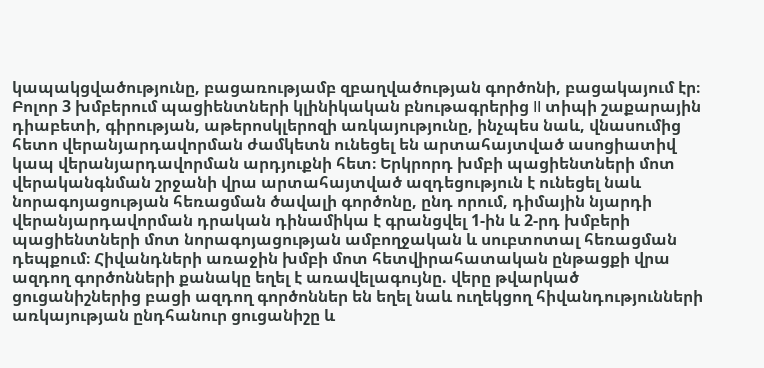կապակցվածությունը, բացառությամբ զբաղվածության գործոնի, բացակայում էր։ Բոլոր 3 խմբերում պացիենտների կլինիկական բնութագրերից II տիպի շաքարային դիաբետի, գիրության, աթերոսկլերոզի առկայությունը, ինչպես նաև, վնասումից հետո վերանյարդավորման ժամկետն ունեցել են արտահայտված ասոցիատիվ կապ վերանյարդավորման արդյուքնի հետ։ Երկրորդ խմբի պացիենտների մոտ վերականգնման շրջանի վրա արտահայտված ազդեցություն է ունեցել նաև նորագոյացության հեռացման ծավալի գործոնը, ընդ որում, դիմային նյարդի վերանյարդավորման դրական դինամիկա է գրանցվել 1-ին և 2-րդ խմբերի պացիենտների մոտ նորագոյացության ամբողջական և սուբտոտալ հեռացման դեպքում։ Հիվանդների առաջին խմբի մոտ հետվիրահատական ընթացքի վրա ազդող գործոնների քանակը եղել է առավելագույնը. վերը թվարկած ցուցանիշներից բացի ազդող գործոններ են եղել նաև ուղեկցող հիվանդությունների առկայության ընդհանուր ցուցանիշը և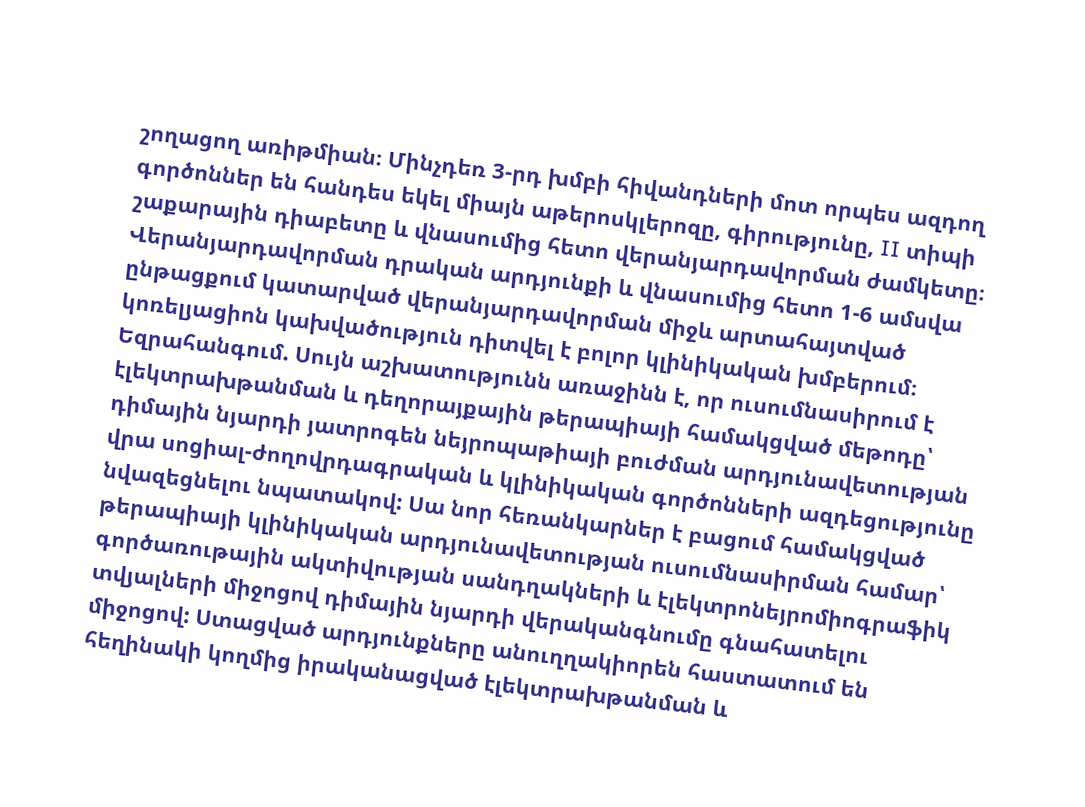շողացող առիթմիան։ Մինչդեռ 3-րդ խմբի հիվանդների մոտ որպես ազդող գործոններ են հանդես եկել միայն աթերոսկլերոզը, գիրությունը, II տիպի շաքարային դիաբետը և վնասումից հետո վերանյարդավորման ժամկետը։ Վերանյարդավորման դրական արդյունքի և վնասումից հետո 1-6 ամսվա ընթացքում կատարված վերանյարդավորման միջև արտահայտված կոռելյացիոն կախվածություն դիտվել է բոլոր կլինիկական խմբերում։ Եզրահանգում. Սույն աշխատությունն առաջինն է, որ ուսումնասիրում է էլեկտրախթանման և դեղորայքային թերապիայի համակցված մեթոդը՝ դիմային նյարդի յատրոգեն նեյրոպաթիայի բուժման արդյունավետության վրա սոցիալ-ժողովրդագրական և կլինիկական գործոնների ազդեցությունը նվազեցնելու նպատակով: Սա նոր հեռանկարներ է բացում համակցված թերապիայի կլինիկական արդյունավետության ուսումնասիրման համար՝ գործառութային ակտիվության սանդղակների և էլեկտրոնեյրոմիոգրաֆիկ տվյալների միջոցով դիմային նյարդի վերականգնումը գնահատելու միջոցով: Ստացված արդյունքները անուղղակիորեն հաստատում են հեղինակի կողմից իրականացված էլեկտրախթանման և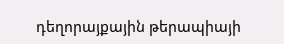դեղորայքային թերապիայի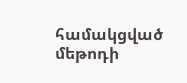համակցված մեթոդի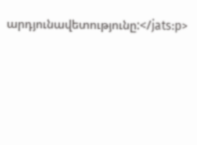արդյունավետությունը:</jats:p>